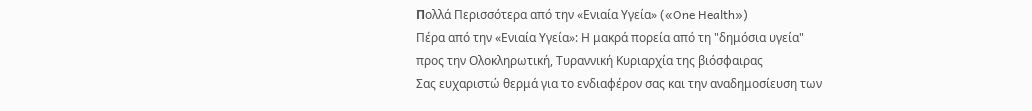Пολλά Περισσότερα από την «Ενιαία Υγεία» («One Health»)
Πέρα από την «Ενιαία Υγεία»: Η μακρά πορεία από τη "δημόσια υγεία" προς την Ολοκληρωτική, Τυραννική Κυριαρχία της βιόσφαιρας
Σας ευχαριστώ θερμά για το ενδιαφέρον σας και την αναδημοσίευση των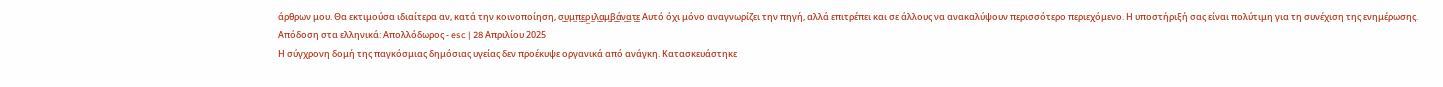άρθρων μου. Θα εκτιμούσα ιδιαίτερα αν, κατά την κοινοποίηση, σ̲υ̲μ̲π̲ε̲ρ̲ι̲λ̲α̲μ̲β̲ά̲ν̲α̲τ̲ε̲ Αυτό όχι μόνο αναγνωρίζει την πηγή, αλλά επιτρέπει και σε άλλους να ανακαλύψουν περισσότερο περιεχόμενο. Η υποστήριξή σας είναι πολύτιμη για τη συνέχιση της ενημέρωσης.
Απόδοση στα ελληνικά: Απολλόδωρος - esc | 28 Απριλίου 2025
Η σύγχρονη δομή της παγκόσμιας δημόσιας υγείας δεν προέκυψε οργανικά από ανάγκη. Κατασκευάστηκε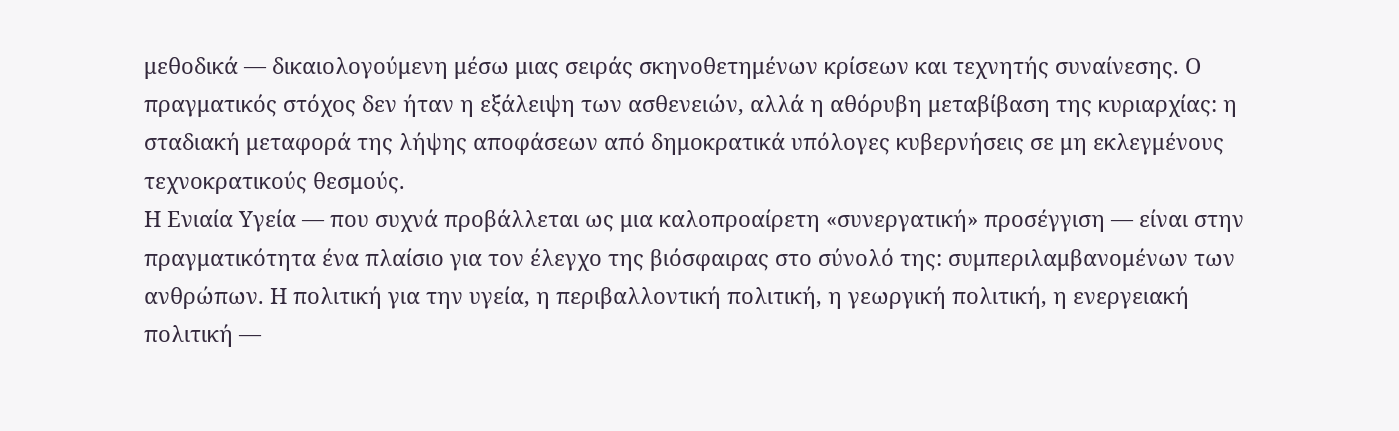μεθοδικά — δικαιολογούμενη μέσω μιας σειράς σκηνοθετημένων κρίσεων και τεχνητής συναίνεσης. Ο πραγματικός στόχος δεν ήταν η εξάλειψη των ασθενειών, αλλά η αθόρυβη μεταβίβαση της κυριαρχίας: η σταδιακή μεταφορά της λήψης αποφάσεων από δημοκρατικά υπόλογες κυβερνήσεις σε μη εκλεγμένους τεχνοκρατικούς θεσμούς.
Η Ενιαία Υγεία — που συχνά προβάλλεται ως μια καλοπροαίρετη «συνεργατική» προσέγγιση — είναι στην πραγματικότητα ένα πλαίσιο για τον έλεγχο της βιόσφαιρας στο σύνολό της: συμπεριλαμβανομένων των ανθρώπων. Η πολιτική για την υγεία, η περιβαλλοντική πολιτική, η γεωργική πολιτική, η ενεργειακή πολιτική —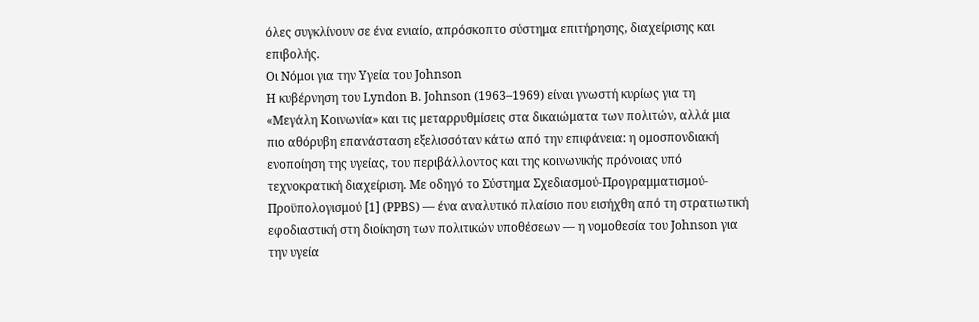όλες συγκλίνουν σε ένα ενιαίο, απρόσκοπτο σύστημα επιτήρησης, διαχείρισης και επιβολής.
Οι Νόμοι για την Υγεία του Johnson
Η κυβέρνηση του Lyndon B. Johnson (1963–1969) είναι γνωστή κυρίως για τη «Μεγάλη Κοινωνία» και τις μεταρρυθμίσεις στα δικαιώματα των πολιτών, αλλά μια πιο αθόρυβη επανάσταση εξελισσόταν κάτω από την επιφάνεια: η ομοσπονδιακή ενοποίηση της υγείας, του περιβάλλοντος και της κοινωνικής πρόνοιας υπό τεχνοκρατική διαχείριση. Με οδηγό το Σύστημα Σχεδιασμού-Προγραμματισμού-Προϋπολογισμού [1] (PPBS) — ένα αναλυτικό πλαίσιο που εισήχθη από τη στρατιωτική εφοδιαστική στη διοίκηση των πολιτικών υποθέσεων — η νομοθεσία του Johnson για την υγεία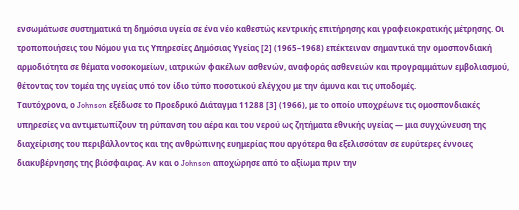ενσωμάτωσε συστηματικά τη δημόσια υγεία σε ένα νέο καθεστώς κεντρικής επιτήρησης και γραφειοκρατικής μέτρησης. Οι τροποποιήσεις του Νόμου για τις Υπηρεσίες Δημόσιας Υγείας [2] (1965–1968) επέκτειναν σημαντικά την ομοσπονδιακή αρμοδιότητα σε θέματα νοσοκομείων, ιατρικών φακέλων ασθενών, αναφοράς ασθενειών και προγραμμάτων εμβολιασμού, θέτοντας τον τομέα της υγείας υπό τον ίδιο τύπο ποσοτικού ελέγχου με την άμυνα και τις υποδομές.
Ταυτόχρονα, ο Johnson εξέδωσε το Προεδρικό Διάταγμα 11288 [3] (1966), με το οποίο υποχρέωνε τις ομοσπονδιακές υπηρεσίες να αντιμετωπίζουν τη ρύπανση του αέρα και του νερού ως ζητήματα εθνικής υγείας — μια συγχώνευση της διαχείρισης του περιβάλλοντος και της ανθρώπινης ευημερίας που αργότερα θα εξελισσόταν σε ευρύτερες έννοιες διακυβέρνησης της βιόσφαιρας. Αν και ο Johnson αποχώρησε από το αξίωμα πριν την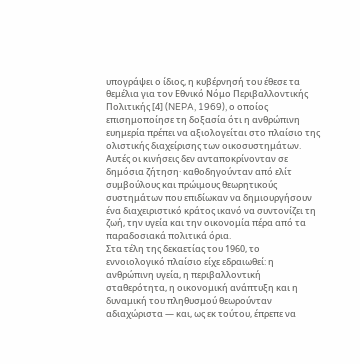υπογράψει ο ίδιος, η κυβέρνησή του έθεσε τα θεμέλια για τον Εθνικό Νόμο Περιβαλλοντικής Πολιτικής [4] (NEPA, 1969), ο οποίος επισημοποίησε τη δοξασία ότι η ανθρώπινη ευημερία πρέπει να αξιολογείται στο πλαίσιο της ολιστικής διαχείρισης των οικοσυστημάτων. Αυτές οι κινήσεις δεν ανταποκρίνονταν σε δημόσια ζήτηση· καθοδηγούνταν από ελίτ συμβούλους και πρώιμους θεωρητικούς συστημάτων που επιδίωκαν να δημιουργήσουν ένα διαχειριστικό κράτος ικανό να συντονίζει τη ζωή, την υγεία και την οικονομία πέρα από τα παραδοσιακά πολιτικά όρια.
Στα τέλη της δεκαετίας του 1960, το εννοιολογικό πλαίσιο είχε εδραιωθεί: η ανθρώπινη υγεία, η περιβαλλοντική σταθερότητα, η οικονομική ανάπτυξη και η δυναμική του πληθυσμού θεωρούνταν αδιαχώριστα — και, ως εκ τούτου, έπρεπε να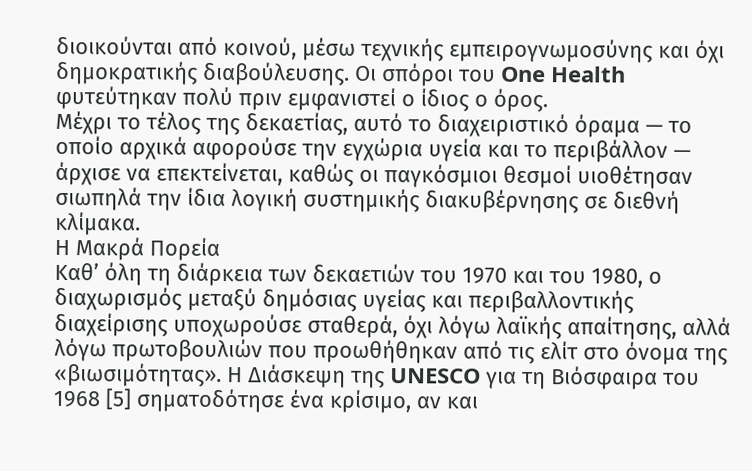διοικούνται από κοινού, μέσω τεχνικής εμπειρογνωμοσύνης και όχι δημοκρατικής διαβούλευσης. Οι σπόροι του One Health φυτεύτηκαν πολύ πριν εμφανιστεί ο ίδιος ο όρος.
Μέχρι το τέλος της δεκαετίας, αυτό το διαχειριστικό όραμα — το οποίο αρχικά αφορούσε την εγχώρια υγεία και το περιβάλλον — άρχισε να επεκτείνεται, καθώς οι παγκόσμιοι θεσμοί υιοθέτησαν σιωπηλά την ίδια λογική συστημικής διακυβέρνησης σε διεθνή κλίμακα.
Η Μακρά Πορεία
Καθ’ όλη τη διάρκεια των δεκαετιών του 1970 και του 1980, ο διαχωρισμός μεταξύ δημόσιας υγείας και περιβαλλοντικής διαχείρισης υποχωρούσε σταθερά, όχι λόγω λαϊκής απαίτησης, αλλά λόγω πρωτοβουλιών που προωθήθηκαν από τις ελίτ στο όνομα της «βιωσιμότητας». Η Διάσκεψη της UNESCO για τη Βιόσφαιρα του 1968 [5] σηματοδότησε ένα κρίσιμο, αν και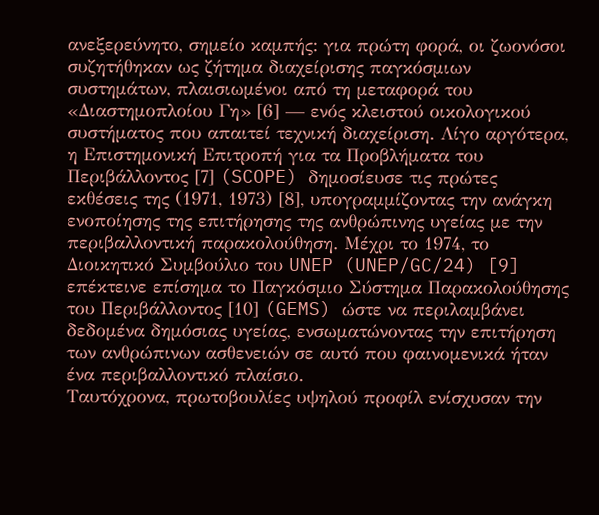ανεξερεύνητο, σημείο καμπής: για πρώτη φορά, οι ζωονόσοι συζητήθηκαν ως ζήτημα διαχείρισης παγκόσμιων συστημάτων, πλαισιωμένοι από τη μεταφορά του «Διαστημοπλοίου Γη» [6] — ενός κλειστού οικολογικού συστήματος που απαιτεί τεχνική διαχείριση. Λίγο αργότερα, η Επιστημονική Επιτροπή για τα Προβλήματα του Περιβάλλοντος [7] (SCOPE) δημοσίευσε τις πρώτες εκθέσεις της (1971, 1973) [8], υπογραμμίζοντας την ανάγκη ενοποίησης της επιτήρησης της ανθρώπινης υγείας με την περιβαλλοντική παρακολούθηση. Μέχρι το 1974, το Διοικητικό Συμβούλιο του UNEP (UNEP/GC/24) [9] επέκτεινε επίσημα το Παγκόσμιο Σύστημα Παρακολούθησης του Περιβάλλοντος [10] (GEMS) ώστε να περιλαμβάνει δεδομένα δημόσιας υγείας, ενσωματώνοντας την επιτήρηση των ανθρώπινων ασθενειών σε αυτό που φαινομενικά ήταν ένα περιβαλλοντικό πλαίσιο.
Ταυτόχρονα, πρωτοβουλίες υψηλού προφίλ ενίσχυσαν την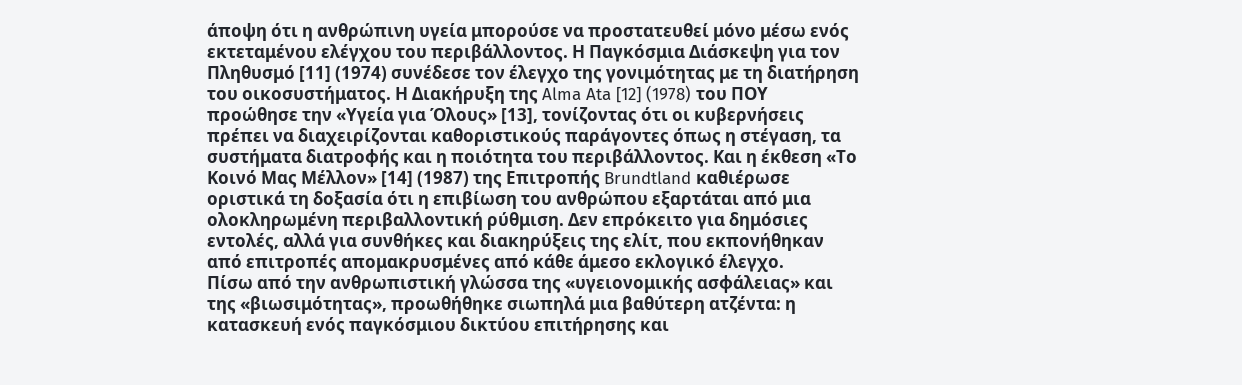άποψη ότι η ανθρώπινη υγεία μπορούσε να προστατευθεί μόνο μέσω ενός εκτεταμένου ελέγχου του περιβάλλοντος. Η Παγκόσμια Διάσκεψη για τον Πληθυσμό [11] (1974) συνέδεσε τον έλεγχο της γονιμότητας με τη διατήρηση του οικοσυστήματος. Η Διακήρυξη της Alma Ata [12] (1978) του ΠΟΥ προώθησε την «Υγεία για Όλους» [13], τονίζοντας ότι οι κυβερνήσεις πρέπει να διαχειρίζονται καθοριστικούς παράγοντες όπως η στέγαση, τα συστήματα διατροφής και η ποιότητα του περιβάλλοντος. Και η έκθεση «Το Κοινό Μας Μέλλον» [14] (1987) της Επιτροπής Brundtland καθιέρωσε οριστικά τη δοξασία ότι η επιβίωση του ανθρώπου εξαρτάται από μια ολοκληρωμένη περιβαλλοντική ρύθμιση. Δεν επρόκειτο για δημόσιες εντολές, αλλά για συνθήκες και διακηρύξεις της ελίτ, που εκπονήθηκαν από επιτροπές απομακρυσμένες από κάθε άμεσο εκλογικό έλεγχο.
Πίσω από την ανθρωπιστική γλώσσα της «υγειονομικής ασφάλειας» και της «βιωσιμότητας», προωθήθηκε σιωπηλά μια βαθύτερη ατζέντα: η κατασκευή ενός παγκόσμιου δικτύου επιτήρησης και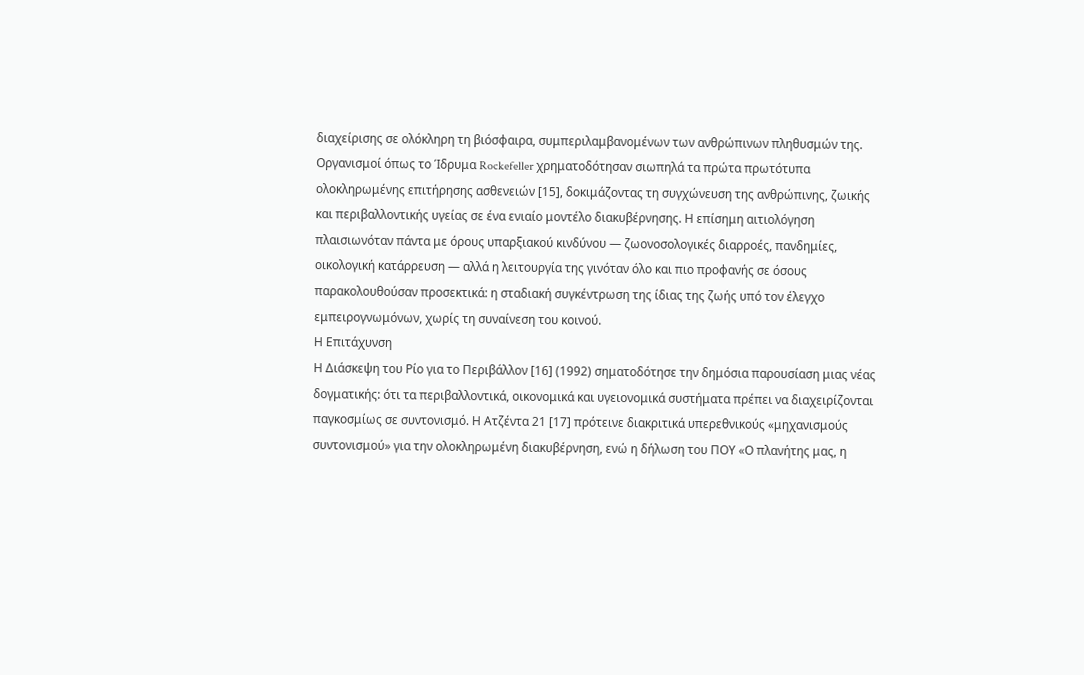διαχείρισης σε ολόκληρη τη βιόσφαιρα, συμπεριλαμβανομένων των ανθρώπινων πληθυσμών της. Οργανισμοί όπως το Ίδρυμα Rockefeller χρηματοδότησαν σιωπηλά τα πρώτα πρωτότυπα ολοκληρωμένης επιτήρησης ασθενειών [15], δοκιμάζοντας τη συγχώνευση της ανθρώπινης, ζωικής και περιβαλλοντικής υγείας σε ένα ενιαίο μοντέλο διακυβέρνησης. Η επίσημη αιτιολόγηση πλαισιωνόταν πάντα με όρους υπαρξιακού κινδύνου — ζωονοσολογικές διαρροές, πανδημίες, οικολογική κατάρρευση — αλλά η λειτουργία της γινόταν όλο και πιο προφανής σε όσους παρακολουθούσαν προσεκτικά: η σταδιακή συγκέντρωση της ίδιας της ζωής υπό τον έλεγχο εμπειρογνωμόνων, χωρίς τη συναίνεση του κοινού.
Η Επιτάχυνση
Η Διάσκεψη του Ρίο για το Περιβάλλον [16] (1992) σηματοδότησε την δημόσια παρουσίαση μιας νέας δογματικής: ότι τα περιβαλλοντικά, οικονομικά και υγειονομικά συστήματα πρέπει να διαχειρίζονται παγκοσμίως σε συντονισμό. Η Ατζέντα 21 [17] πρότεινε διακριτικά υπερεθνικούς «μηχανισμούς συντονισμού» για την ολοκληρωμένη διακυβέρνηση, ενώ η δήλωση του ΠΟΥ «Ο πλανήτης μας, η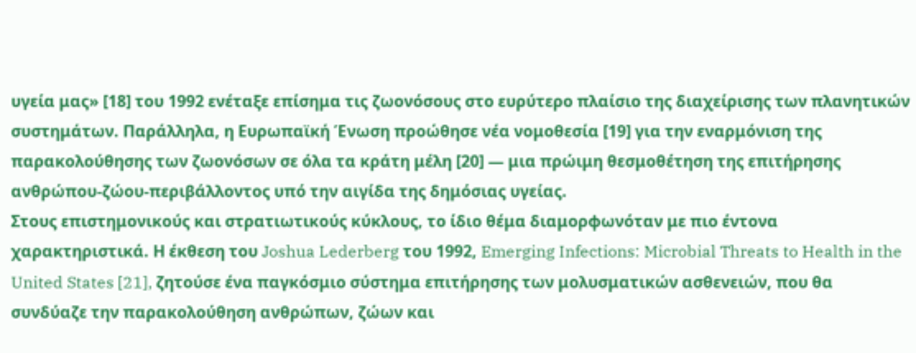υγεία μας» [18] του 1992 ενέταξε επίσημα τις ζωονόσους στο ευρύτερο πλαίσιο της διαχείρισης των πλανητικών συστημάτων. Παράλληλα, η Ευρωπαϊκή Ένωση προώθησε νέα νομοθεσία [19] για την εναρμόνιση της παρακολούθησης των ζωονόσων σε όλα τα κράτη μέλη [20] — μια πρώιμη θεσμοθέτηση της επιτήρησης ανθρώπου-ζώου-περιβάλλοντος υπό την αιγίδα της δημόσιας υγείας.
Στους επιστημονικούς και στρατιωτικούς κύκλους, το ίδιο θέμα διαμορφωνόταν με πιο έντονα χαρακτηριστικά. Η έκθεση του Joshua Lederberg του 1992, Emerging Infections: Microbial Threats to Health in the United States [21], ζητούσε ένα παγκόσμιο σύστημα επιτήρησης των μολυσματικών ασθενειών, που θα συνδύαζε την παρακολούθηση ανθρώπων, ζώων και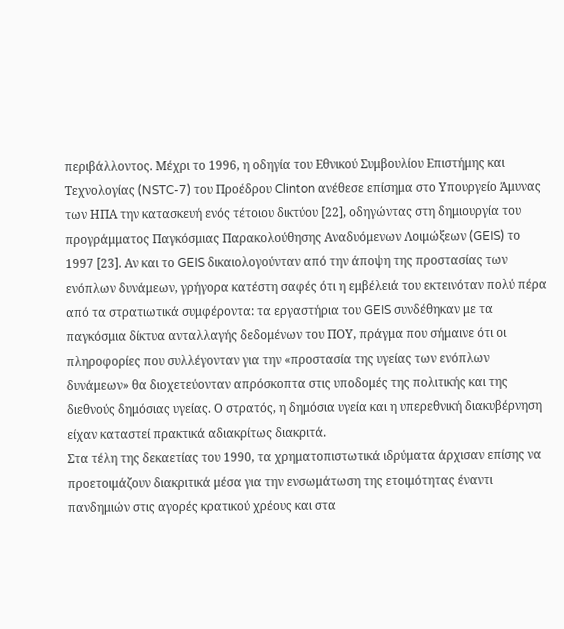περιβάλλοντος. Μέχρι το 1996, η οδηγία του Εθνικού Συμβουλίου Επιστήμης και Τεχνολογίας (NSTC-7) του Προέδρου Clinton ανέθεσε επίσημα στο Υπουργείο Άμυνας των ΗΠΑ την κατασκευή ενός τέτοιου δικτύου [22], οδηγώντας στη δημιουργία του προγράμματος Παγκόσμιας Παρακολούθησης Αναδυόμενων Λοιμώξεων (GEIS) το 1997 [23]. Αν και το GEIS δικαιολογούνταν από την άποψη της προστασίας των ενόπλων δυνάμεων, γρήγορα κατέστη σαφές ότι η εμβέλειά του εκτεινόταν πολύ πέρα από τα στρατιωτικά συμφέροντα: τα εργαστήρια του GEIS συνδέθηκαν με τα παγκόσμια δίκτυα ανταλλαγής δεδομένων του ΠΟΥ, πράγμα που σήμαινε ότι οι πληροφορίες που συλλέγονταν για την «προστασία της υγείας των ενόπλων δυνάμεων» θα διοχετεύονταν απρόσκοπτα στις υποδομές της πολιτικής και της διεθνούς δημόσιας υγείας. Ο στρατός, η δημόσια υγεία και η υπερεθνική διακυβέρνηση είχαν καταστεί πρακτικά αδιακρίτως διακριτά.
Στα τέλη της δεκαετίας του 1990, τα χρηματοπιστωτικά ιδρύματα άρχισαν επίσης να προετοιμάζουν διακριτικά μέσα για την ενσωμάτωση της ετοιμότητας έναντι πανδημιών στις αγορές κρατικού χρέους και στα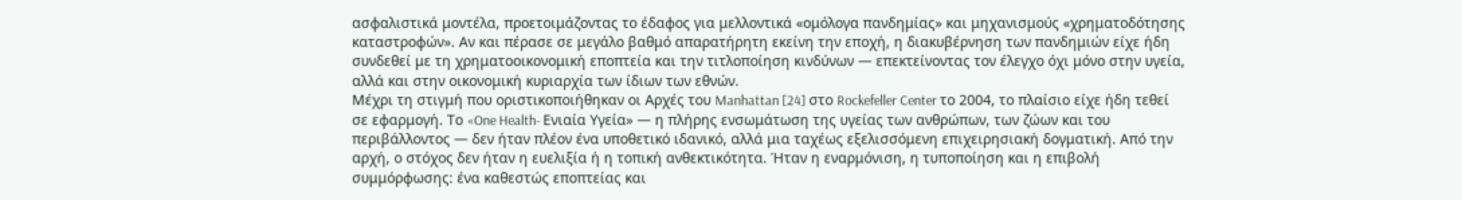ασφαλιστικά μοντέλα, προετοιμάζοντας το έδαφος για μελλοντικά «ομόλογα πανδημίας» και μηχανισμούς «χρηματοδότησης καταστροφών». Αν και πέρασε σε μεγάλο βαθμό απαρατήρητη εκείνη την εποχή, η διακυβέρνηση των πανδημιών είχε ήδη συνδεθεί με τη χρηματοοικονομική εποπτεία και την τιτλοποίηση κινδύνων — επεκτείνοντας τον έλεγχο όχι μόνο στην υγεία, αλλά και στην οικονομική κυριαρχία των ίδιων των εθνών.
Μέχρι τη στιγμή που οριστικοποιήθηκαν οι Αρχές του Manhattan [24] στο Rockefeller Center το 2004, το πλαίσιο είχε ήδη τεθεί σε εφαρμογή. Το «One Health- Ενιαία Υγεία» — η πλήρης ενσωμάτωση της υγείας των ανθρώπων, των ζώων και του περιβάλλοντος — δεν ήταν πλέον ένα υποθετικό ιδανικό, αλλά μια ταχέως εξελισσόμενη επιχειρησιακή δογματική. Από την αρχή, ο στόχος δεν ήταν η ευελιξία ή η τοπική ανθεκτικότητα. Ήταν η εναρμόνιση, η τυποποίηση και η επιβολή συμμόρφωσης: ένα καθεστώς εποπτείας και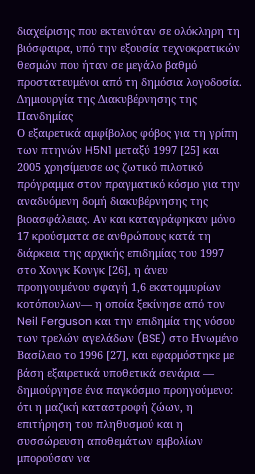διαχείρισης που εκτεινόταν σε ολόκληρη τη βιόσφαιρα, υπό την εξουσία τεχνοκρατικών θεσμών που ήταν σε μεγάλο βαθμό προστατευμένοι από τη δημόσια λογοδοσία.
Δημιουργία της Διακυβέρνησης της Πανδημίας
Ο εξαιρετικά αμφίβολος φόβος για τη γρίπη των πτηνών H5N1 μεταξύ 1997 [25] και 2005 χρησίμευσε ως ζωτικό πιλοτικό πρόγραμμα στον πραγματικό κόσμο για την αναδυόμενη δομή διακυβέρνησης της βιοασφάλειας. Αν και καταγράφηκαν μόνο 17 κρούσματα σε ανθρώπους κατά τη διάρκεια της αρχικής επιδημίας του 1997 στο Χονγκ Κονγκ [26], η άνευ προηγουμένου σφαγή 1,6 εκατομμυρίων κοτόπουλων— η οποία ξεκίνησε από τον Neil Ferguson και την επιδημία της νόσου των τρελών αγελάδων (BSE) στο Ηνωμένο Βασίλειο το 1996 [27], και εφαρμόστηκε με βάση εξαιρετικά υποθετικά σενάρια — δημιούργησε ένα παγκόσμιο προηγούμενο: ότι η μαζική καταστροφή ζώων, η επιτήρηση του πληθυσμού και η συσσώρευση αποθεμάτων εμβολίων μπορούσαν να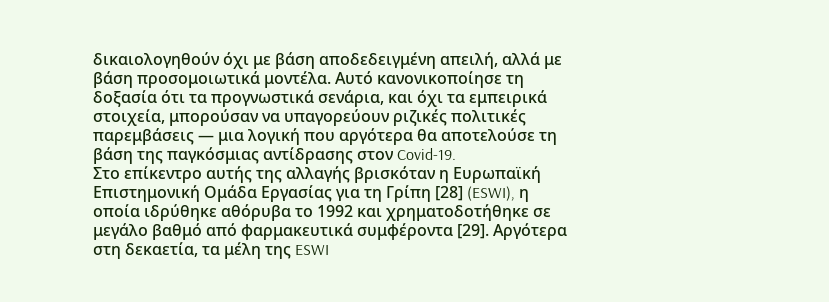δικαιολογηθούν όχι με βάση αποδεδειγμένη απειλή, αλλά με βάση προσομοιωτικά μοντέλα. Αυτό κανονικοποίησε τη δοξασία ότι τα προγνωστικά σενάρια, και όχι τα εμπειρικά στοιχεία, μπορούσαν να υπαγορεύουν ριζικές πολιτικές παρεμβάσεις — μια λογική που αργότερα θα αποτελούσε τη βάση της παγκόσμιας αντίδρασης στον Covid-19.
Στο επίκεντρο αυτής της αλλαγής βρισκόταν η Ευρωπαϊκή Επιστημονική Ομάδα Εργασίας για τη Γρίπη [28] (ESWI), η οποία ιδρύθηκε αθόρυβα το 1992 και χρηματοδοτήθηκε σε μεγάλο βαθμό από φαρμακευτικά συμφέροντα [29]. Αργότερα στη δεκαετία, τα μέλη της ESWI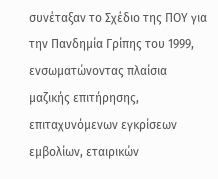συνέταξαν το Σχέδιο της ΠΟΥ για την Πανδημία Γρίπης του 1999, ενσωματώνοντας πλαίσια μαζικής επιτήρησης, επιταχυνόμενων εγκρίσεων εμβολίων, εταιρικών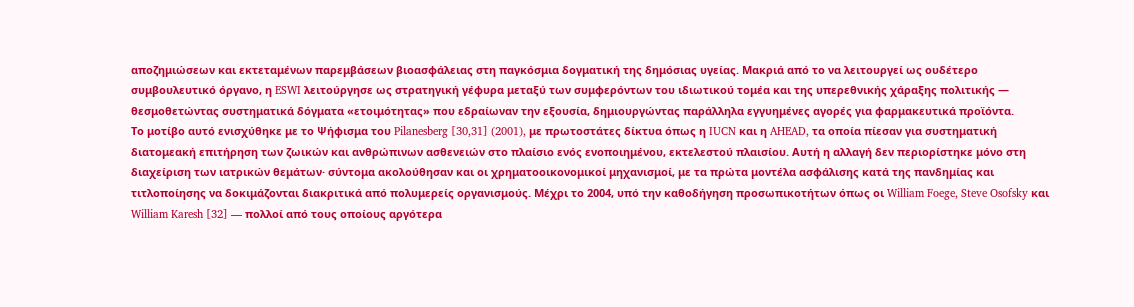αποζημιώσεων και εκτεταμένων παρεμβάσεων βιοασφάλειας στη παγκόσμια δογματική της δημόσιας υγείας. Μακριά από το να λειτουργεί ως ουδέτερο συμβουλευτικό όργανο, η ESWI λειτούργησε ως στρατηγική γέφυρα μεταξύ των συμφερόντων του ιδιωτικού τομέα και της υπερεθνικής χάραξης πολιτικής — θεσμοθετώντας συστηματικά δόγματα «ετοιμότητας» που εδραίωναν την εξουσία, δημιουργώντας παράλληλα εγγυημένες αγορές για φαρμακευτικά προϊόντα.
Το μοτίβο αυτό ενισχύθηκε με το Ψήφισμα του Pilanesberg [30,31] (2001), με πρωτοστάτες δίκτυα όπως η IUCN και η AHEAD, τα οποία πίεσαν για συστηματική διατομεακή επιτήρηση των ζωικών και ανθρώπινων ασθενειών στο πλαίσιο ενός ενοποιημένου, εκτελεστού πλαισίου. Αυτή η αλλαγή δεν περιορίστηκε μόνο στη διαχείριση των ιατρικών θεμάτων· σύντομα ακολούθησαν και οι χρηματοοικονομικοί μηχανισμοί, με τα πρώτα μοντέλα ασφάλισης κατά της πανδημίας και τιτλοποίησης να δοκιμάζονται διακριτικά από πολυμερείς οργανισμούς. Μέχρι το 2004, υπό την καθοδήγηση προσωπικοτήτων όπως οι William Foege, Steve Osofsky και William Karesh [32] — πολλοί από τους οποίους αργότερα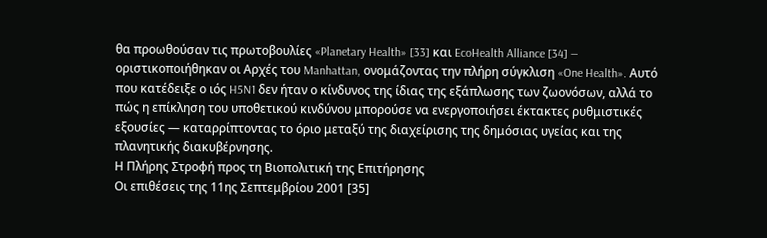θα προωθούσαν τις πρωτοβουλίες «Planetary Health» [33] και EcoHealth Alliance [34] — οριστικοποιήθηκαν οι Αρχές του Manhattan, ονομάζοντας την πλήρη σύγκλιση «One Health». Αυτό που κατέδειξε ο ιός H5N1 δεν ήταν ο κίνδυνος της ίδιας της εξάπλωσης των ζωονόσων, αλλά το πώς η επίκληση του υποθετικού κινδύνου μπορούσε να ενεργοποιήσει έκτακτες ρυθμιστικές εξουσίες — καταρρίπτοντας το όριο μεταξύ της διαχείρισης της δημόσιας υγείας και της πλανητικής διακυβέρνησης.
Η Πλήρης Στροφή προς τη Βιοπολιτική της Επιτήρησης
Οι επιθέσεις της 11ης Σεπτεμβρίου 2001 [35]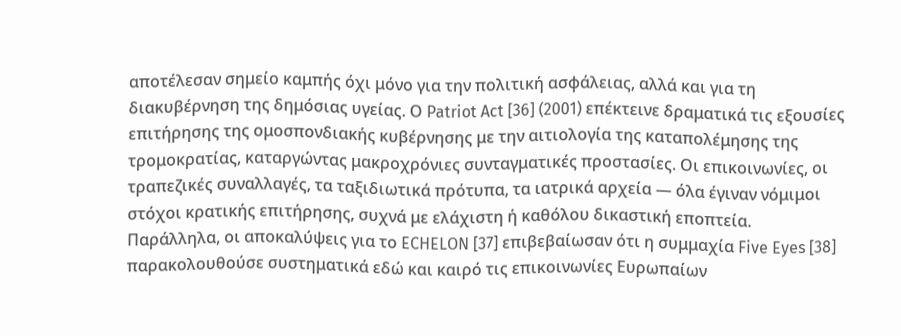αποτέλεσαν σημείο καμπής όχι μόνο για την πολιτική ασφάλειας, αλλά και για τη διακυβέρνηση της δημόσιας υγείας. Ο Patriot Act [36] (2001) επέκτεινε δραματικά τις εξουσίες επιτήρησης της ομοσπονδιακής κυβέρνησης με την αιτιολογία της καταπολέμησης της τρομοκρατίας, καταργώντας μακροχρόνιες συνταγματικές προστασίες. Οι επικοινωνίες, οι τραπεζικές συναλλαγές, τα ταξιδιωτικά πρότυπα, τα ιατρικά αρχεία — όλα έγιναν νόμιμοι στόχοι κρατικής επιτήρησης, συχνά με ελάχιστη ή καθόλου δικαστική εποπτεία. Παράλληλα, οι αποκαλύψεις για το ECHELON [37] επιβεβαίωσαν ότι η συμμαχία Five Eyes [38] παρακολουθούσε συστηματικά εδώ και καιρό τις επικοινωνίες Ευρωπαίων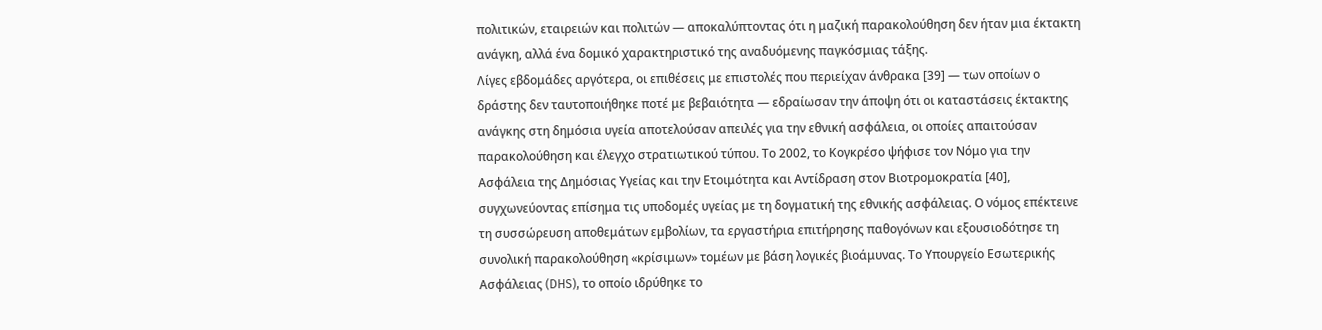πολιτικών, εταιρειών και πολιτών — αποκαλύπτοντας ότι η μαζική παρακολούθηση δεν ήταν μια έκτακτη ανάγκη, αλλά ένα δομικό χαρακτηριστικό της αναδυόμενης παγκόσμιας τάξης.
Λίγες εβδομάδες αργότερα, οι επιθέσεις με επιστολές που περιείχαν άνθρακα [39] — των οποίων ο δράστης δεν ταυτοποιήθηκε ποτέ με βεβαιότητα — εδραίωσαν την άποψη ότι οι καταστάσεις έκτακτης ανάγκης στη δημόσια υγεία αποτελούσαν απειλές για την εθνική ασφάλεια, οι οποίες απαιτούσαν παρακολούθηση και έλεγχο στρατιωτικού τύπου. Το 2002, το Κογκρέσο ψήφισε τον Νόμο για την Ασφάλεια της Δημόσιας Υγείας και την Ετοιμότητα και Αντίδραση στον Βιοτρομοκρατία [40], συγχωνεύοντας επίσημα τις υποδομές υγείας με τη δογματική της εθνικής ασφάλειας. Ο νόμος επέκτεινε τη συσσώρευση αποθεμάτων εμβολίων, τα εργαστήρια επιτήρησης παθογόνων και εξουσιοδότησε τη συνολική παρακολούθηση «κρίσιμων» τομέων με βάση λογικές βιοάμυνας. Το Υπουργείο Εσωτερικής Ασφάλειας (DHS), το οποίο ιδρύθηκε το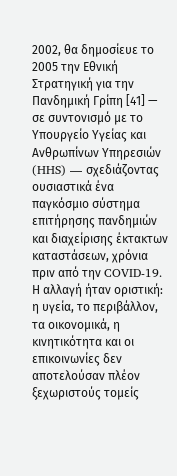2002, θα δημοσίευε το 2005 την Εθνική Στρατηγική για την Πανδημική Γρίπη [41] — σε συντονισμό με το Υπουργείο Υγείας και Ανθρωπίνων Υπηρεσιών (HHS) — σχεδιάζοντας ουσιαστικά ένα παγκόσμιο σύστημα επιτήρησης πανδημιών και διαχείρισης έκτακτων καταστάσεων, χρόνια πριν από την COVID-19.
Η αλλαγή ήταν οριστική: η υγεία, το περιβάλλον, τα οικονομικά, η κινητικότητα και οι επικοινωνίες δεν αποτελούσαν πλέον ξεχωριστούς τομείς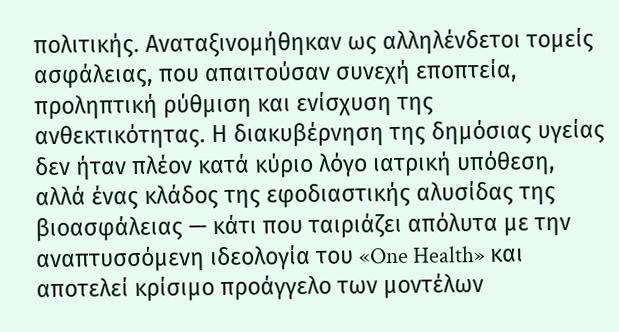πολιτικής. Αναταξινομήθηκαν ως αλληλένδετοι τομείς ασφάλειας, που απαιτούσαν συνεχή εποπτεία, προληπτική ρύθμιση και ενίσχυση της ανθεκτικότητας. Η διακυβέρνηση της δημόσιας υγείας δεν ήταν πλέον κατά κύριο λόγο ιατρική υπόθεση, αλλά ένας κλάδος της εφοδιαστικής αλυσίδας της βιοασφάλειας — κάτι που ταιριάζει απόλυτα με την αναπτυσσόμενη ιδεολογία του «One Health» και αποτελεί κρίσιμο προάγγελο των μοντέλων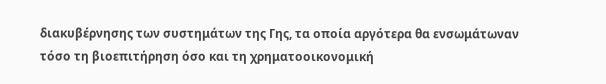διακυβέρνησης των συστημάτων της Γης, τα οποία αργότερα θα ενσωμάτωναν τόσο τη βιοεπιτήρηση όσο και τη χρηματοοικονομική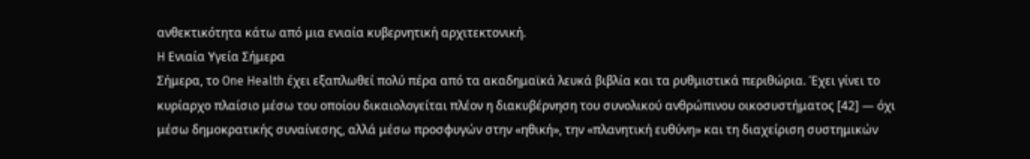ανθεκτικότητα κάτω από μια ενιαία κυβερνητική αρχιτεκτονική.
H Ενιαία Υγεία Σήμερα
Σήμερα, το One Health έχει εξαπλωθεί πολύ πέρα από τα ακαδημαϊκά λευκά βιβλία και τα ρυθμιστικά περιθώρια. Έχει γίνει το κυρίαρχο πλαίσιο μέσω του οποίου δικαιολογείται πλέον η διακυβέρνηση του συνολικού ανθρώπινου οικοσυστήματος [42] — όχι μέσω δημοκρατικής συναίνεσης, αλλά μέσω προσφυγών στην «ηθική», την «πλανητική ευθύνη» και τη διαχείριση συστημικών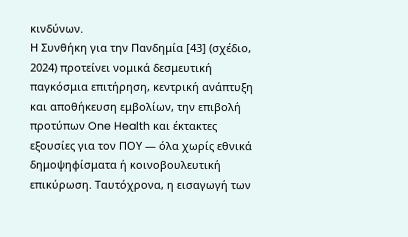κινδύνων.
Η Συνθήκη για την Πανδημία [43] (σχέδιο, 2024) προτείνει νομικά δεσμευτική παγκόσμια επιτήρηση, κεντρική ανάπτυξη και αποθήκευση εμβολίων, την επιβολή προτύπων One Health και έκτακτες εξουσίες για τον ΠΟΥ — όλα χωρίς εθνικά δημοψηφίσματα ή κοινοβουλευτική επικύρωση. Ταυτόχρονα, η εισαγωγή των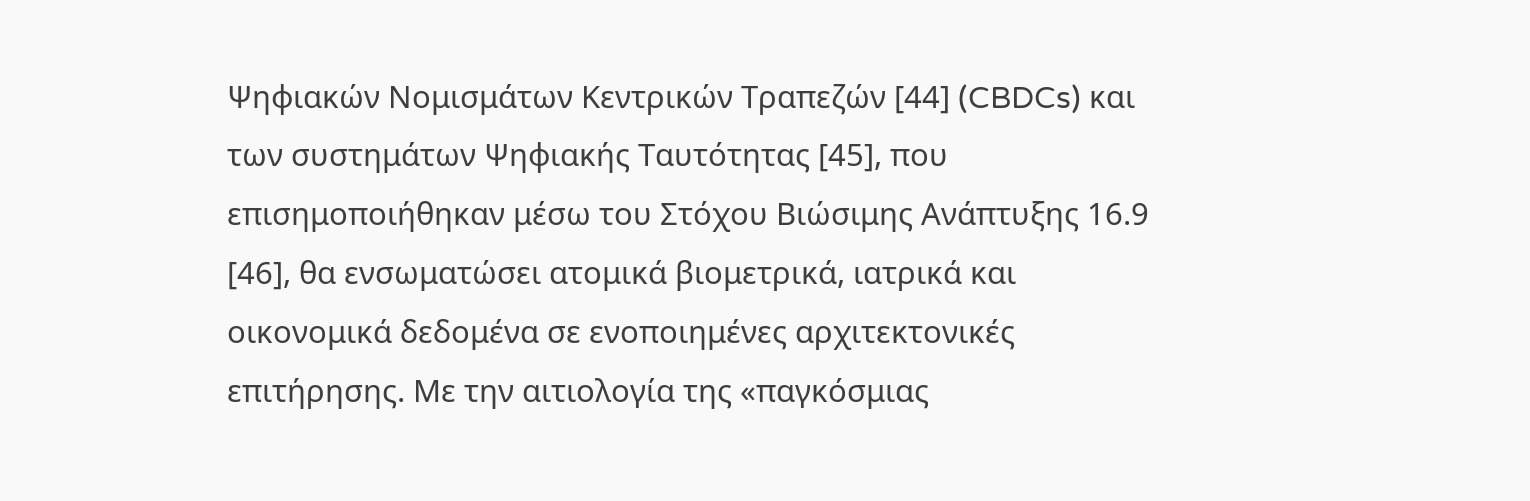Ψηφιακών Νομισμάτων Κεντρικών Τραπεζών [44] (CBDCs) και των συστημάτων Ψηφιακής Ταυτότητας [45], που επισημοποιήθηκαν μέσω του Στόχου Βιώσιμης Ανάπτυξης 16.9 [46], θα ενσωματώσει ατομικά βιομετρικά, ιατρικά και οικονομικά δεδομένα σε ενοποιημένες αρχιτεκτονικές επιτήρησης. Με την αιτιολογία της «παγκόσμιας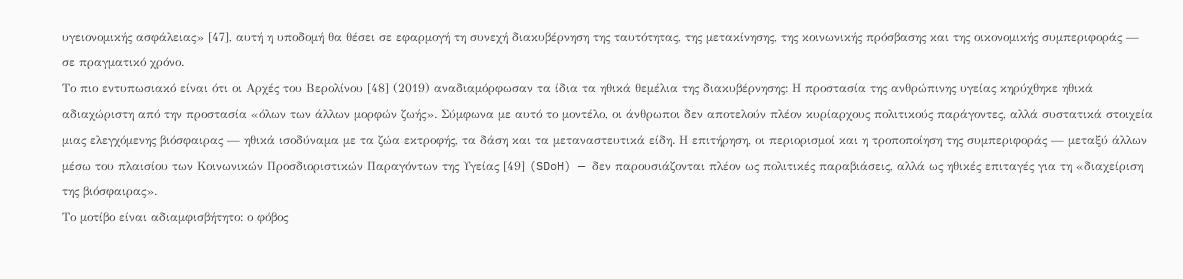υγειονομικής ασφάλειας» [47], αυτή η υποδομή θα θέσει σε εφαρμογή τη συνεχή διακυβέρνηση της ταυτότητας, της μετακίνησης, της κοινωνικής πρόσβασης και της οικονομικής συμπεριφοράς — σε πραγματικό χρόνο.
Το πιο εντυπωσιακό είναι ότι οι Αρχές του Βερολίνου [48] (2019) αναδιαμόρφωσαν τα ίδια τα ηθικά θεμέλια της διακυβέρνησης: Η προστασία της ανθρώπινης υγείας κηρύχθηκε ηθικά αδιαχώριστη από την προστασία «όλων των άλλων μορφών ζωής». Σύμφωνα με αυτό το μοντέλο, οι άνθρωποι δεν αποτελούν πλέον κυρίαρχους πολιτικούς παράγοντες, αλλά συστατικά στοιχεία μιας ελεγχόμενης βιόσφαιρας — ηθικά ισοδύναμα με τα ζώα εκτροφής, τα δάση και τα μεταναστευτικά είδη. Η επιτήρηση, οι περιορισμοί και η τροποποίηση της συμπεριφοράς — μεταξύ άλλων μέσω του πλαισίου των Κοινωνικών Προσδιοριστικών Παραγόντων της Υγείας [49] (SDoH) — δεν παρουσιάζονται πλέον ως πολιτικές παραβιάσεις, αλλά ως ηθικές επιταγές για τη «διαχείριση της βιόσφαιρας».
Το μοτίβο είναι αδιαμφισβήτητο: ο φόβος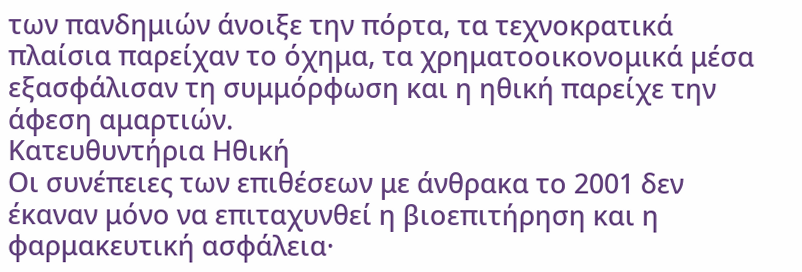των πανδημιών άνοιξε την πόρτα, τα τεχνοκρατικά πλαίσια παρείχαν το όχημα, τα χρηματοοικονομικά μέσα εξασφάλισαν τη συμμόρφωση και η ηθική παρείχε την άφεση αμαρτιών.
Κατευθυντήρια Ηθική
Οι συνέπειες των επιθέσεων με άνθρακα το 2001 δεν έκαναν μόνο να επιταχυνθεί η βιοεπιτήρηση και η φαρμακευτική ασφάλεια·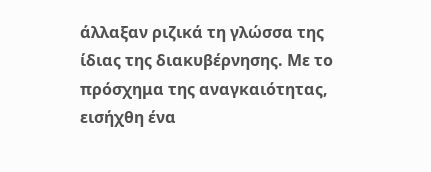άλλαξαν ριζικά τη γλώσσα της ίδιας της διακυβέρνησης. Με το πρόσχημα της αναγκαιότητας, εισήχθη ένα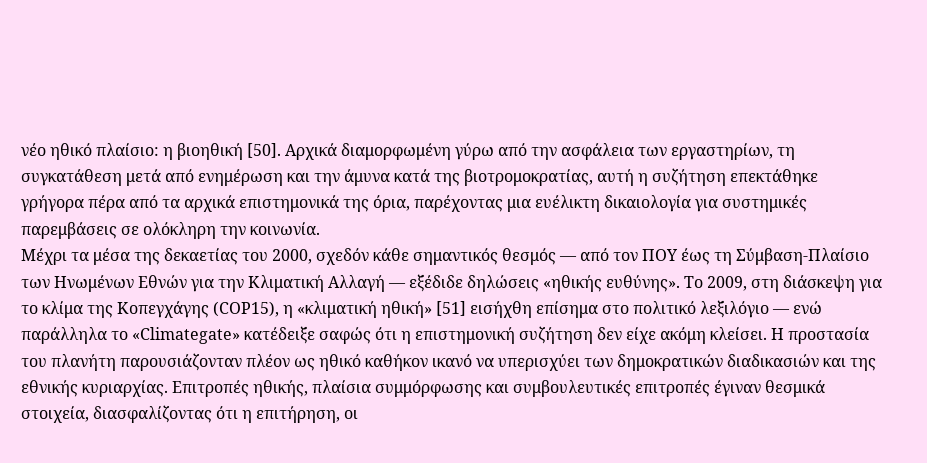νέο ηθικό πλαίσιο: η βιοηθική [50]. Αρχικά διαμορφωμένη γύρω από την ασφάλεια των εργαστηρίων, τη συγκατάθεση μετά από ενημέρωση και την άμυνα κατά της βιοτρομοκρατίας, αυτή η συζήτηση επεκτάθηκε γρήγορα πέρα από τα αρχικά επιστημονικά της όρια, παρέχοντας μια ευέλικτη δικαιολογία για συστημικές παρεμβάσεις σε ολόκληρη την κοινωνία.
Μέχρι τα μέσα της δεκαετίας του 2000, σχεδόν κάθε σημαντικός θεσμός — από τον ΠΟΥ έως τη Σύμβαση-Πλαίσιο των Ηνωμένων Εθνών για την Κλιματική Αλλαγή — εξέδιδε δηλώσεις «ηθικής ευθύνης». Το 2009, στη διάσκεψη για το κλίμα της Κοπεγχάγης (COP15), η «κλιματική ηθική» [51] εισήχθη επίσημα στο πολιτικό λεξιλόγιο — ενώ παράλληλα το «Climategate» κατέδειξε σαφώς ότι η επιστημονική συζήτηση δεν είχε ακόμη κλείσει. Η προστασία του πλανήτη παρουσιάζονταν πλέον ως ηθικό καθήκον ικανό να υπερισχύει των δημοκρατικών διαδικασιών και της εθνικής κυριαρχίας. Επιτροπές ηθικής, πλαίσια συμμόρφωσης και συμβουλευτικές επιτροπές έγιναν θεσμικά στοιχεία, διασφαλίζοντας ότι η επιτήρηση, οι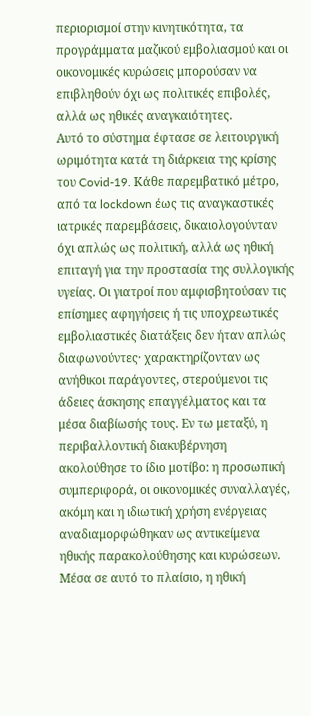περιορισμοί στην κινητικότητα, τα προγράμματα μαζικού εμβολιασμού και οι οικονομικές κυρώσεις μπορούσαν να επιβληθούν όχι ως πολιτικές επιβολές, αλλά ως ηθικές αναγκαιότητες.
Αυτό το σύστημα έφτασε σε λειτουργική ωριμότητα κατά τη διάρκεια της κρίσης του Covid-19. Κάθε παρεμβατικό μέτρο, από τα lockdown έως τις αναγκαστικές ιατρικές παρεμβάσεις, δικαιολογούνταν όχι απλώς ως πολιτική, αλλά ως ηθική επιταγή για την προστασία της συλλογικής υγείας. Οι γιατροί που αμφισβητούσαν τις επίσημες αφηγήσεις ή τις υποχρεωτικές εμβολιαστικές διατάξεις δεν ήταν απλώς διαφωνούντες· χαρακτηρίζονταν ως ανήθικοι παράγοντες, στερούμενοι τις άδειες άσκησης επαγγέλματος και τα μέσα διαβίωσής τους. Εν τω μεταξύ, η περιβαλλοντική διακυβέρνηση ακολούθησε το ίδιο μοτίβο: η προσωπική συμπεριφορά, οι οικονομικές συναλλαγές, ακόμη και η ιδιωτική χρήση ενέργειας αναδιαμορφώθηκαν ως αντικείμενα ηθικής παρακολούθησης και κυρώσεων.
Μέσα σε αυτό το πλαίσιο, η ηθική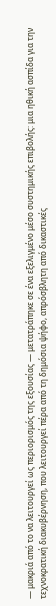— μακριά από το να λειτουργεί ως περιορισμός της εξουσίας — μετατράπηκε σε ένα εξελιγμένο μέσο συστημικής επιβολής: μια ηθική ασπίδα για την τεχνοκρατική διακυβέρνηση, που λειτουργεί πέρα από τη δημόσια ψήφο, απρόσβλητη από δικαστικές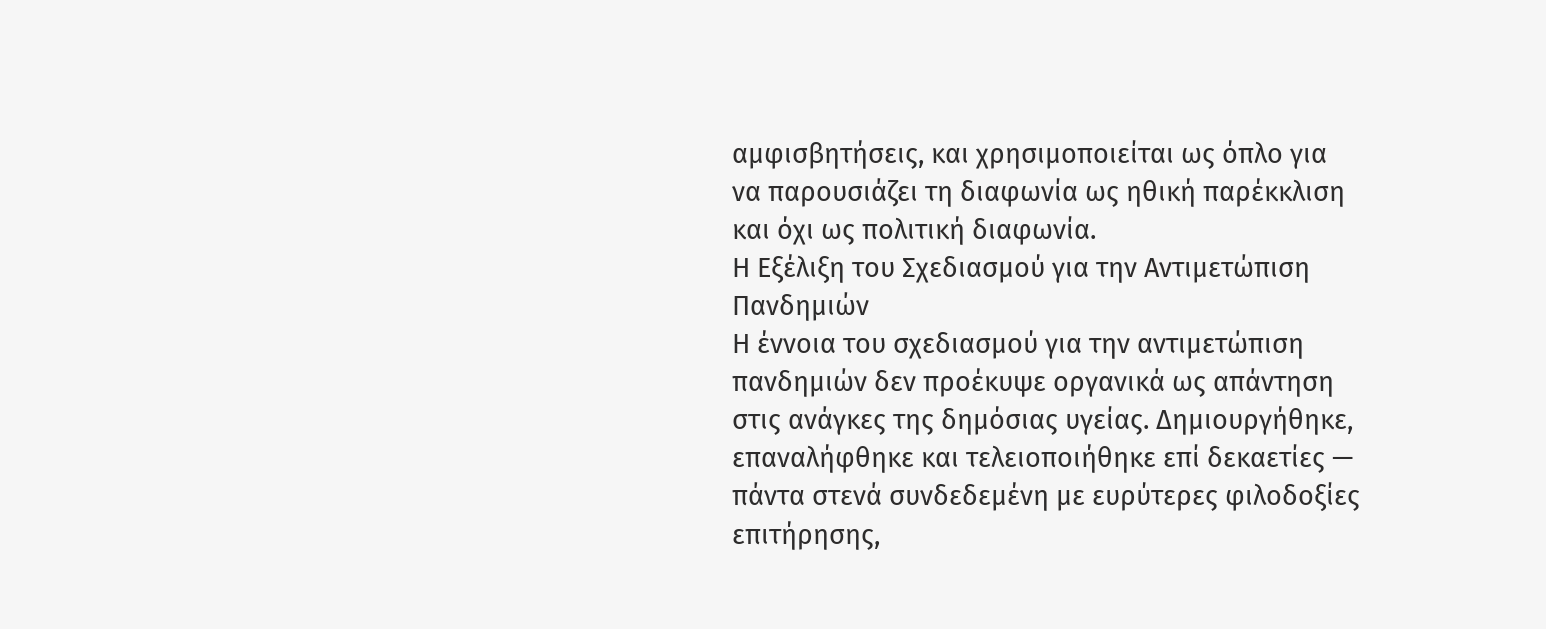αμφισβητήσεις, και χρησιμοποιείται ως όπλο για να παρουσιάζει τη διαφωνία ως ηθική παρέκκλιση και όχι ως πολιτική διαφωνία.
Η Εξέλιξη του Σχεδιασμού για την Αντιμετώπιση Πανδημιών
Η έννοια του σχεδιασμού για την αντιμετώπιση πανδημιών δεν προέκυψε οργανικά ως απάντηση στις ανάγκες της δημόσιας υγείας. Δημιουργήθηκε, επαναλήφθηκε και τελειοποιήθηκε επί δεκαετίες — πάντα στενά συνδεδεμένη με ευρύτερες φιλοδοξίες επιτήρησης,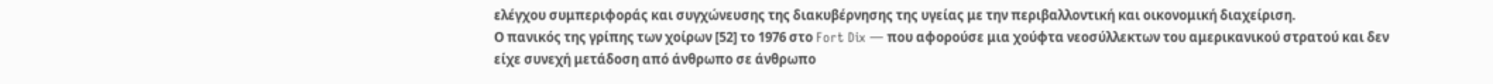ελέγχου συμπεριφοράς και συγχώνευσης της διακυβέρνησης της υγείας με την περιβαλλοντική και οικονομική διαχείριση.
Ο πανικός της γρίπης των χοίρων [52] το 1976 στο Fort Dix — που αφορούσε μια χούφτα νεοσύλλεκτων του αμερικανικού στρατού και δεν είχε συνεχή μετάδοση από άνθρωπο σε άνθρωπο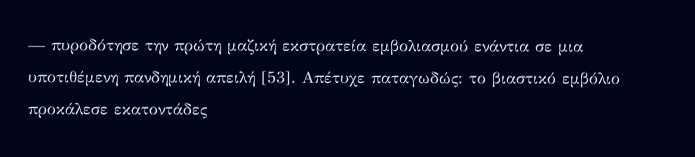— πυροδότησε την πρώτη μαζική εκστρατεία εμβολιασμού ενάντια σε μια υποτιθέμενη πανδημική απειλή [53]. Απέτυχε παταγωδώς: το βιαστικό εμβόλιο προκάλεσε εκατοντάδες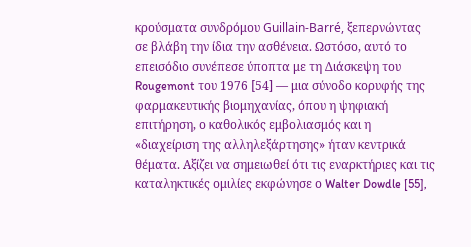κρούσματα συνδρόμου Guillain-Barré, ξεπερνώντας σε βλάβη την ίδια την ασθένεια. Ωστόσο, αυτό το επεισόδιο συνέπεσε ύποπτα με τη Διάσκεψη του Rougemont του 1976 [54] — μια σύνοδο κορυφής της φαρμακευτικής βιομηχανίας, όπου η ψηφιακή επιτήρηση, ο καθολικός εμβολιασμός και η «διαχείριση της αλληλεξάρτησης» ήταν κεντρικά θέματα. Αξίζει να σημειωθεί ότι τις εναρκτήριες και τις καταληκτικές ομιλίες εκφώνησε ο Walter Dowdle [55],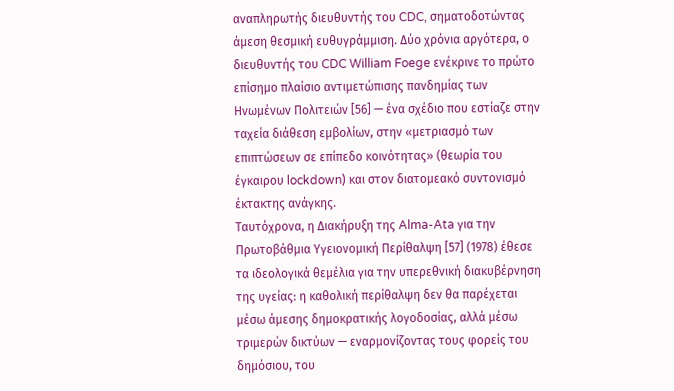αναπληρωτής διευθυντής του CDC, σηματοδοτώντας άμεση θεσμική ευθυγράμμιση. Δύο χρόνια αργότερα, ο διευθυντής του CDC William Foege ενέκρινε το πρώτο επίσημο πλαίσιο αντιμετώπισης πανδημίας των Ηνωμένων Πολιτειών [56] — ένα σχέδιο που εστίαζε στην ταχεία διάθεση εμβολίων, στην «μετριασμό των επιπτώσεων σε επίπεδο κοινότητας» (θεωρία του έγκαιρου lockdown) και στον διατομεακό συντονισμό έκτακτης ανάγκης.
Ταυτόχρονα, η Διακήρυξη της Alma-Ata για την Πρωτοβάθμια Υγειονομική Περίθαλψη [57] (1978) έθεσε τα ιδεολογικά θεμέλια για την υπερεθνική διακυβέρνηση της υγείας: η καθολική περίθαλψη δεν θα παρέχεται μέσω άμεσης δημοκρατικής λογοδοσίας, αλλά μέσω τριμερών δικτύων — εναρμονίζοντας τους φορείς του δημόσιου, του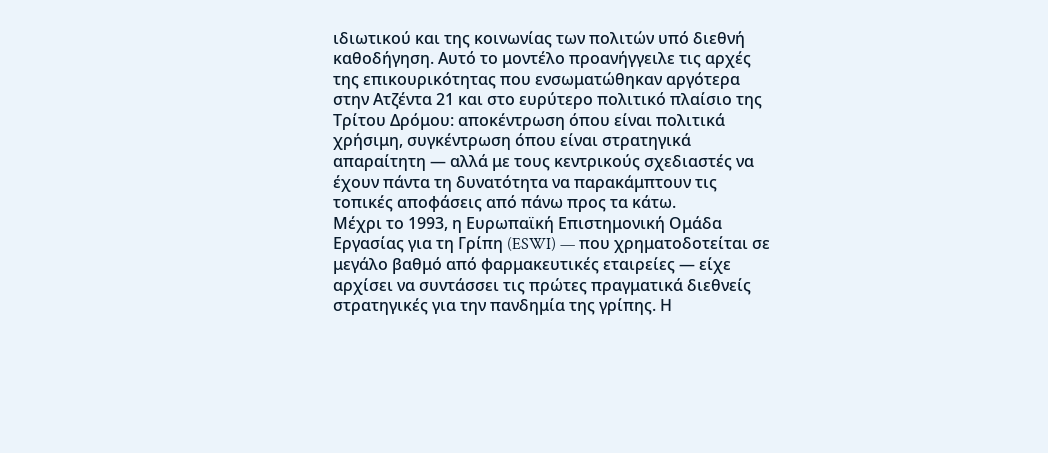ιδιωτικού και της κοινωνίας των πολιτών υπό διεθνή καθοδήγηση. Αυτό το μοντέλο προανήγγειλε τις αρχές της επικουρικότητας που ενσωματώθηκαν αργότερα στην Ατζέντα 21 και στο ευρύτερο πολιτικό πλαίσιο της Τρίτου Δρόμου: αποκέντρωση όπου είναι πολιτικά χρήσιμη, συγκέντρωση όπου είναι στρατηγικά απαραίτητη — αλλά με τους κεντρικούς σχεδιαστές να έχουν πάντα τη δυνατότητα να παρακάμπτουν τις τοπικές αποφάσεις από πάνω προς τα κάτω.
Μέχρι το 1993, η Ευρωπαϊκή Επιστημονική Ομάδα Εργασίας για τη Γρίπη (ESWI) — που χρηματοδοτείται σε μεγάλο βαθμό από φαρμακευτικές εταιρείες — είχε αρχίσει να συντάσσει τις πρώτες πραγματικά διεθνείς στρατηγικές για την πανδημία της γρίπης. Η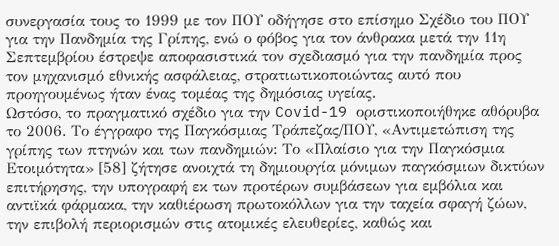συνεργασία τους το 1999 με τον ΠΟΥ οδήγησε στο επίσημο Σχέδιο του ΠΟΥ για την Πανδημία της Γρίπης, ενώ ο φόβος για τον άνθρακα μετά την 11η Σεπτεμβρίου έστρεψε αποφασιστικά τον σχεδιασμό για την πανδημία προς τον μηχανισμό εθνικής ασφάλειας, στρατιωτικοποιώντας αυτό που προηγουμένως ήταν ένας τομέας της δημόσιας υγείας.
Ωστόσο, το πραγματικό σχέδιο για την Covid-19 οριστικοποιήθηκε αθόρυβα το 2006. Το έγγραφο της Παγκόσμιας Τράπεζας/ΠΟΥ, «Αντιμετώπιση της γρίπης των πτηνών και των πανδημιών: Το «Πλαίσιο για την Παγκόσμια Ετοιμότητα» [58] ζήτησε ανοιχτά τη δημιουργία μόνιμων παγκόσμιων δικτύων επιτήρησης, την υπογραφή εκ των προτέρων συμβάσεων για εμβόλια και αντιϊκά φάρμακα, την καθιέρωση πρωτοκόλλων για την ταχεία σφαγή ζώων, την επιβολή περιορισμών στις ατομικές ελευθερίες, καθώς και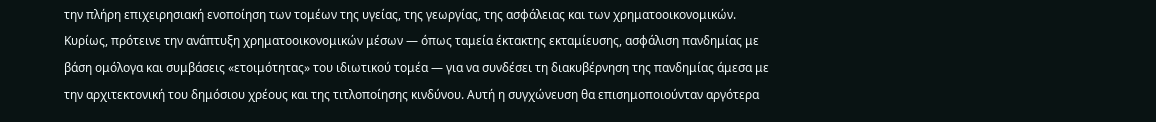την πλήρη επιχειρησιακή ενοποίηση των τομέων της υγείας, της γεωργίας, της ασφάλειας και των χρηματοοικονομικών. Κυρίως, πρότεινε την ανάπτυξη χρηματοοικονομικών μέσων — όπως ταμεία έκτακτης εκταμίευσης, ασφάλιση πανδημίας με βάση ομόλογα και συμβάσεις «ετοιμότητας» του ιδιωτικού τομέα — για να συνδέσει τη διακυβέρνηση της πανδημίας άμεσα με την αρχιτεκτονική του δημόσιου χρέους και της τιτλοποίησης κινδύνου. Αυτή η συγχώνευση θα επισημοποιούνταν αργότερα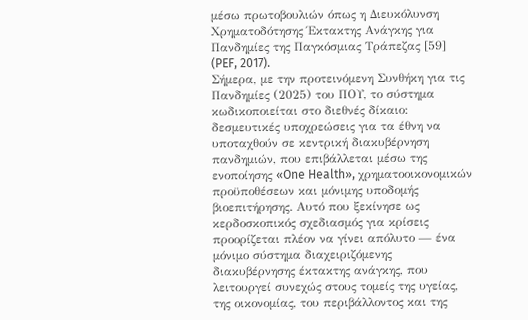μέσω πρωτοβουλιών όπως η Διευκόλυνση Χρηματοδότησης Έκτακτης Ανάγκης για Πανδημίες της Παγκόσμιας Τράπεζας [59] (PEF, 2017).
Σήμερα, με την προτεινόμενη Συνθήκη για τις Πανδημίες (2025) του ΠΟΥ, το σύστημα κωδικοποιείται στο διεθνές δίκαιο: δεσμευτικές υποχρεώσεις για τα έθνη να υποταχθούν σε κεντρική διακυβέρνηση πανδημιών, που επιβάλλεται μέσω της ενοποίησης «One Health», χρηματοοικονομικών προϋποθέσεων και μόνιμης υποδομής βιοεπιτήρησης. Αυτό που ξεκίνησε ως κερδοσκοπικός σχεδιασμός για κρίσεις προορίζεται πλέον να γίνει απόλυτο — ένα μόνιμο σύστημα διαχειριζόμενης διακυβέρνησης έκτακτης ανάγκης, που λειτουργεί συνεχώς στους τομείς της υγείας, της οικονομίας, του περιβάλλοντος και της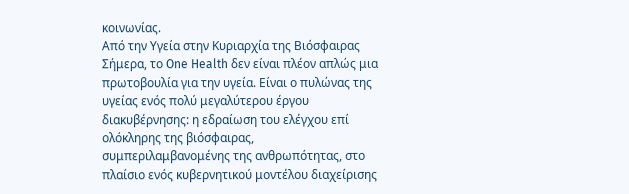κοινωνίας.
Από την Υγεία στην Κυριαρχία της Βιόσφαιρας
Σήμερα, το One Health δεν είναι πλέον απλώς μια πρωτοβουλία για την υγεία. Είναι ο πυλώνας της υγείας ενός πολύ μεγαλύτερου έργου διακυβέρνησης: η εδραίωση του ελέγχου επί ολόκληρης της βιόσφαιρας, συμπεριλαμβανομένης της ανθρωπότητας, στο πλαίσιο ενός κυβερνητικού μοντέλου διαχείρισης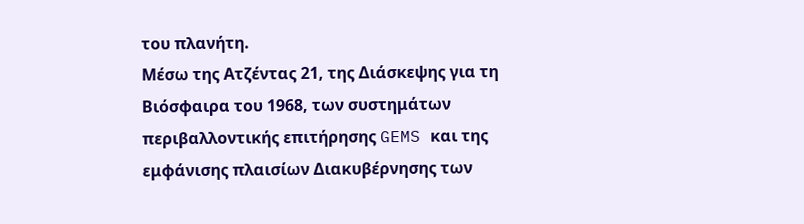του πλανήτη.
Μέσω της Ατζέντας 21, της Διάσκεψης για τη Βιόσφαιρα του 1968, των συστημάτων περιβαλλοντικής επιτήρησης GEMS και της εμφάνισης πλαισίων Διακυβέρνησης των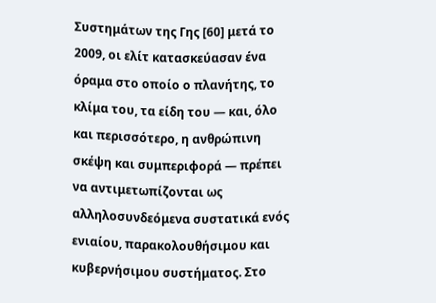Συστημάτων της Γης [60] μετά το 2009, οι ελίτ κατασκεύασαν ένα όραμα στο οποίο ο πλανήτης, το κλίμα του, τα είδη του — και, όλο και περισσότερο, η ανθρώπινη σκέψη και συμπεριφορά — πρέπει να αντιμετωπίζονται ως αλληλοσυνδεόμενα συστατικά ενός ενιαίου, παρακολουθήσιμου και κυβερνήσιμου συστήματος. Στο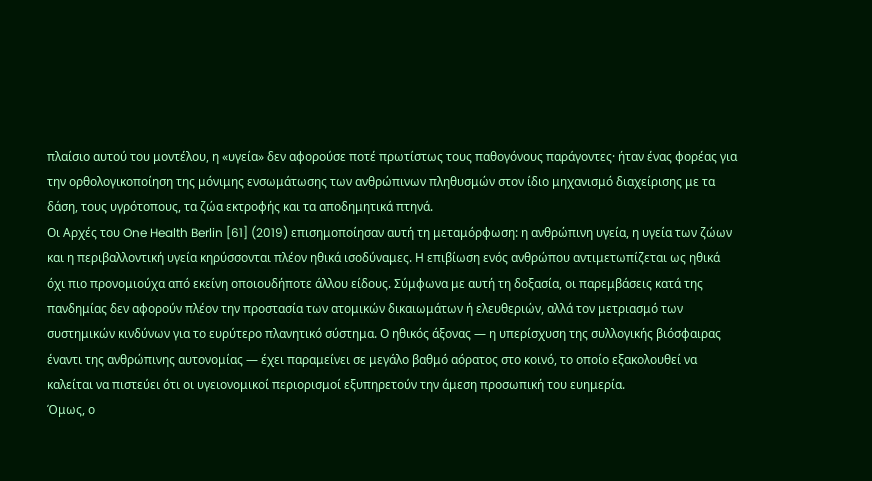πλαίσιο αυτού του μοντέλου, η «υγεία» δεν αφορούσε ποτέ πρωτίστως τους παθογόνους παράγοντες· ήταν ένας φορέας για την ορθολογικοποίηση της μόνιμης ενσωμάτωσης των ανθρώπινων πληθυσμών στον ίδιο μηχανισμό διαχείρισης με τα δάση, τους υγρότοπους, τα ζώα εκτροφής και τα αποδημητικά πτηνά.
Οι Αρχές του One Health Berlin [61] (2019) επισημοποίησαν αυτή τη μεταμόρφωση: η ανθρώπινη υγεία, η υγεία των ζώων και η περιβαλλοντική υγεία κηρύσσονται πλέον ηθικά ισοδύναμες. Η επιβίωση ενός ανθρώπου αντιμετωπίζεται ως ηθικά όχι πιο προνομιούχα από εκείνη οποιουδήποτε άλλου είδους. Σύμφωνα με αυτή τη δοξασία, οι παρεμβάσεις κατά της πανδημίας δεν αφορούν πλέον την προστασία των ατομικών δικαιωμάτων ή ελευθεριών, αλλά τον μετριασμό των συστημικών κινδύνων για το ευρύτερο πλανητικό σύστημα. Ο ηθικός άξονας — η υπερίσχυση της συλλογικής βιόσφαιρας έναντι της ανθρώπινης αυτονομίας — έχει παραμείνει σε μεγάλο βαθμό αόρατος στο κοινό, το οποίο εξακολουθεί να καλείται να πιστεύει ότι οι υγειονομικοί περιορισμοί εξυπηρετούν την άμεση προσωπική του ευημερία.
Όμως, ο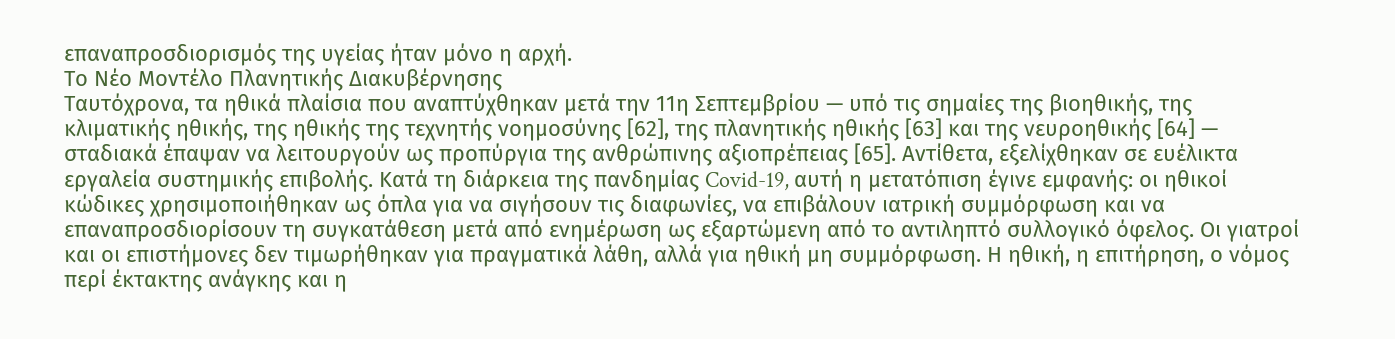επαναπροσδιορισμός της υγείας ήταν μόνο η αρχή.
Το Νέο Μοντέλο Πλανητικής Διακυβέρνησης
Ταυτόχρονα, τα ηθικά πλαίσια που αναπτύχθηκαν μετά την 11η Σεπτεμβρίου — υπό τις σημαίες της βιοηθικής, της κλιματικής ηθικής, της ηθικής της τεχνητής νοημοσύνης [62], της πλανητικής ηθικής [63] και της νευροηθικής [64] — σταδιακά έπαψαν να λειτουργούν ως προπύργια της ανθρώπινης αξιοπρέπειας [65]. Αντίθετα, εξελίχθηκαν σε ευέλικτα εργαλεία συστημικής επιβολής. Κατά τη διάρκεια της πανδημίας Covid-19, αυτή η μετατόπιση έγινε εμφανής: οι ηθικοί κώδικες χρησιμοποιήθηκαν ως όπλα για να σιγήσουν τις διαφωνίες, να επιβάλουν ιατρική συμμόρφωση και να επαναπροσδιορίσουν τη συγκατάθεση μετά από ενημέρωση ως εξαρτώμενη από το αντιληπτό συλλογικό όφελος. Οι γιατροί και οι επιστήμονες δεν τιμωρήθηκαν για πραγματικά λάθη, αλλά για ηθική μη συμμόρφωση. Η ηθική, η επιτήρηση, ο νόμος περί έκτακτης ανάγκης και η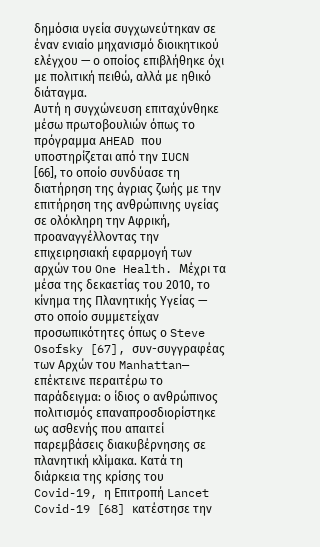δημόσια υγεία συγχωνεύτηκαν σε έναν ενιαίο μηχανισμό διοικητικού ελέγχου — ο οποίος επιβλήθηκε όχι με πολιτική πειθώ, αλλά με ηθικό διάταγμα.
Αυτή η συγχώνευση επιταχύνθηκε μέσω πρωτοβουλιών όπως το πρόγραμμα AHEAD που υποστηρίζεται από την IUCN [66], το οποίο συνδύασε τη διατήρηση της άγριας ζωής με την επιτήρηση της ανθρώπινης υγείας σε ολόκληρη την Αφρική, προαναγγέλλοντας την επιχειρησιακή εφαρμογή των αρχών του One Health. Μέχρι τα μέσα της δεκαετίας του 2010, το κίνημα της Πλανητικής Υγείας — στο οποίο συμμετείχαν προσωπικότητες όπως ο Steve Osofsky [67], συν-συγγραφέας των Αρχών του Manhattan— επέκτεινε περαιτέρω το παράδειγμα: ο ίδιος ο ανθρώπινος πολιτισμός επαναπροσδιορίστηκε ως ασθενής που απαιτεί παρεμβάσεις διακυβέρνησης σε πλανητική κλίμακα. Κατά τη διάρκεια της κρίσης του Covid-19, η Επιτροπή Lancet Covid-19 [68] κατέστησε την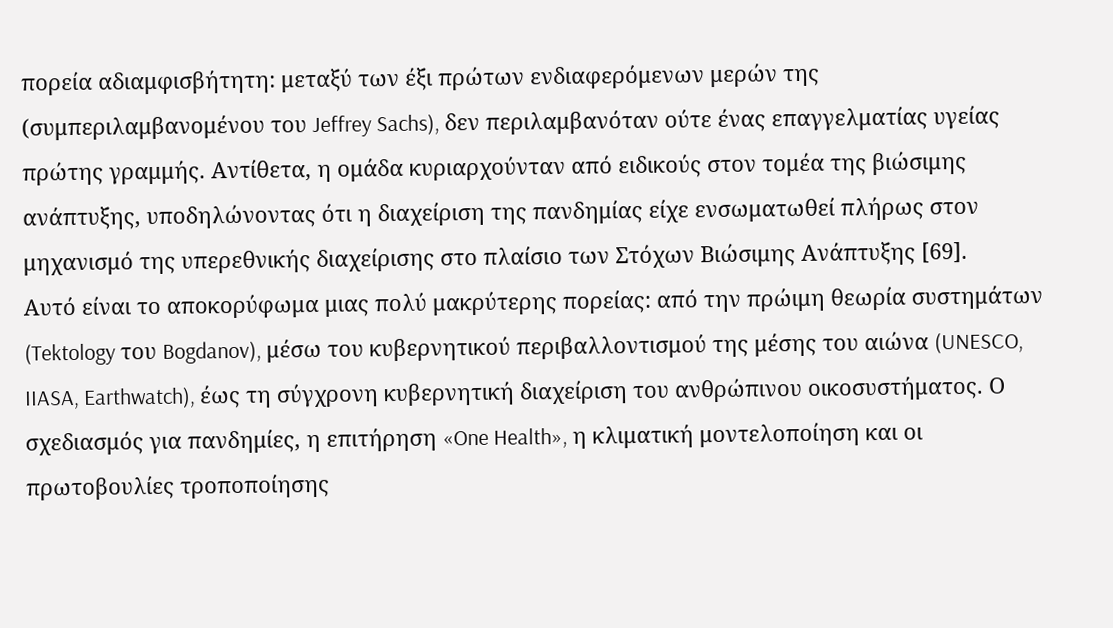πορεία αδιαμφισβήτητη: μεταξύ των έξι πρώτων ενδιαφερόμενων μερών της (συμπεριλαμβανομένου του Jeffrey Sachs), δεν περιλαμβανόταν ούτε ένας επαγγελματίας υγείας πρώτης γραμμής. Αντίθετα, η ομάδα κυριαρχούνταν από ειδικούς στον τομέα της βιώσιμης ανάπτυξης, υποδηλώνοντας ότι η διαχείριση της πανδημίας είχε ενσωματωθεί πλήρως στον μηχανισμό της υπερεθνικής διαχείρισης στο πλαίσιο των Στόχων Βιώσιμης Ανάπτυξης [69].
Αυτό είναι το αποκορύφωμα μιας πολύ μακρύτερης πορείας: από την πρώιμη θεωρία συστημάτων (Tektology του Bogdanov), μέσω του κυβερνητικού περιβαλλοντισμού της μέσης του αιώνα (UNESCO, IIASA, Earthwatch), έως τη σύγχρονη κυβερνητική διαχείριση του ανθρώπινου οικοσυστήματος. Ο σχεδιασμός για πανδημίες, η επιτήρηση «One Health», η κλιματική μοντελοποίηση και οι πρωτοβουλίες τροποποίησης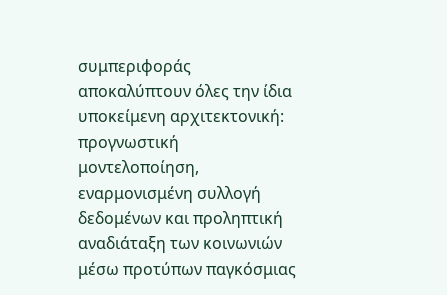συμπεριφοράς αποκαλύπτουν όλες την ίδια υποκείμενη αρχιτεκτονική: προγνωστική μοντελοποίηση, εναρμονισμένη συλλογή δεδομένων και προληπτική αναδιάταξη των κοινωνιών μέσω προτύπων παγκόσμιας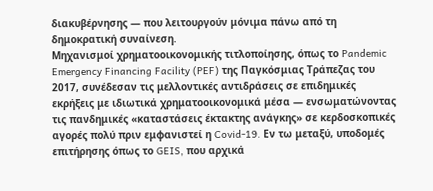διακυβέρνησης — που λειτουργούν μόνιμα πάνω από τη δημοκρατική συναίνεση.
Μηχανισμοί χρηματοοικονομικής τιτλοποίησης, όπως το Pandemic Emergency Financing Facility (PEF) της Παγκόσμιας Τράπεζας του 2017, συνέδεσαν τις μελλοντικές αντιδράσεις σε επιδημικές εκρήξεις με ιδιωτικά χρηματοοικονομικά μέσα — ενσωματώνοντας τις πανδημικές «καταστάσεις έκτακτης ανάγκης» σε κερδοσκοπικές αγορές πολύ πριν εμφανιστεί η Covid-19. Εν τω μεταξύ, υποδομές επιτήρησης όπως το GEIS, που αρχικά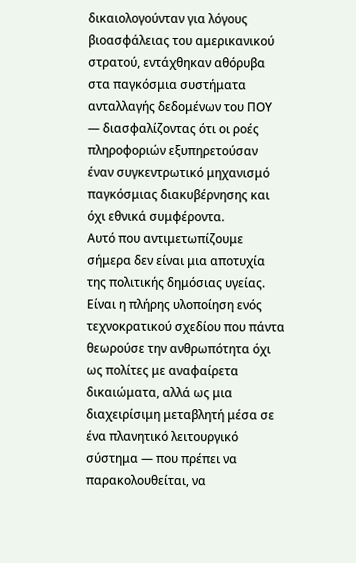δικαιολογούνταν για λόγους βιοασφάλειας του αμερικανικού στρατού, εντάχθηκαν αθόρυβα στα παγκόσμια συστήματα ανταλλαγής δεδομένων του ΠΟΥ — διασφαλίζοντας ότι οι ροές πληροφοριών εξυπηρετούσαν έναν συγκεντρωτικό μηχανισμό παγκόσμιας διακυβέρνησης και όχι εθνικά συμφέροντα.
Αυτό που αντιμετωπίζουμε σήμερα δεν είναι μια αποτυχία της πολιτικής δημόσιας υγείας. Είναι η πλήρης υλοποίηση ενός τεχνοκρατικού σχεδίου που πάντα θεωρούσε την ανθρωπότητα όχι ως πολίτες με αναφαίρετα δικαιώματα, αλλά ως μια διαχειρίσιμη μεταβλητή μέσα σε ένα πλανητικό λειτουργικό σύστημα — που πρέπει να παρακολουθείται, να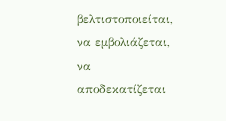βελτιστοποιείται, να εμβολιάζεται, να αποδεκατίζεται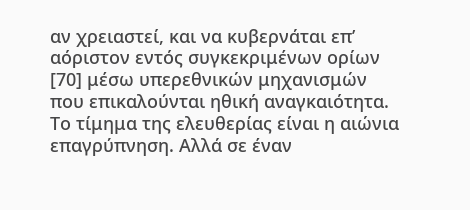αν χρειαστεί, και να κυβερνάται επ’ αόριστον εντός συγκεκριμένων ορίων [70] μέσω υπερεθνικών μηχανισμών που επικαλούνται ηθική αναγκαιότητα.
Το τίμημα της ελευθερίας είναι η αιώνια επαγρύπνηση. Αλλά σε έναν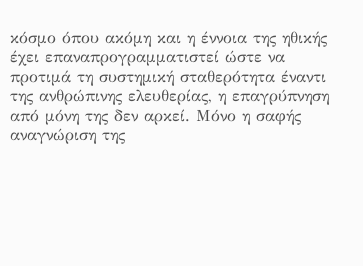κόσμο όπου ακόμη και η έννοια της ηθικής έχει επαναπρογραμματιστεί ώστε να προτιμά τη συστημική σταθερότητα έναντι της ανθρώπινης ελευθερίας, η επαγρύπνηση από μόνη της δεν αρκεί. Μόνο η σαφής αναγνώριση της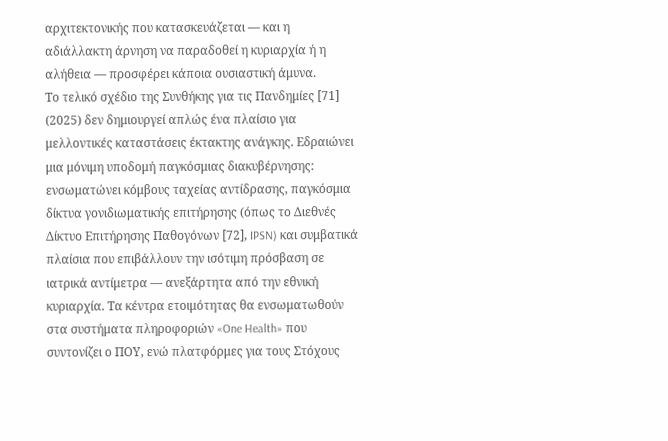αρχιτεκτονικής που κατασκευάζεται — και η αδιάλλακτη άρνηση να παραδοθεί η κυριαρχία ή η αλήθεια — προσφέρει κάποια ουσιαστική άμυνα.
Το τελικό σχέδιο της Συνθήκης για τις Πανδημίες [71] (2025) δεν δημιουργεί απλώς ένα πλαίσιο για μελλοντικές καταστάσεις έκτακτης ανάγκης. Εδραιώνει μια μόνιμη υποδομή παγκόσμιας διακυβέρνησης: ενσωματώνει κόμβους ταχείας αντίδρασης, παγκόσμια δίκτυα γονιδιωματικής επιτήρησης (όπως το Διεθνές Δίκτυο Επιτήρησης Παθογόνων [72], IPSN) και συμβατικά πλαίσια που επιβάλλουν την ισότιμη πρόσβαση σε ιατρικά αντίμετρα — ανεξάρτητα από την εθνική κυριαρχία. Τα κέντρα ετοιμότητας θα ενσωματωθούν στα συστήματα πληροφοριών «One Health» που συντονίζει ο ΠΟΥ, ενώ πλατφόρμες για τους Στόχους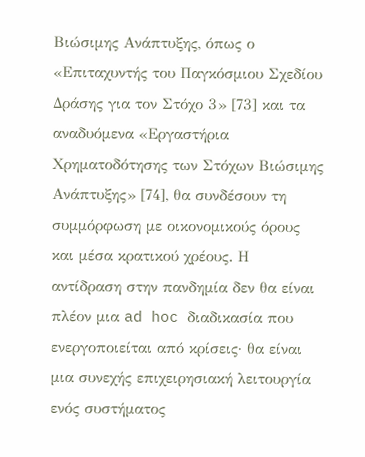Βιώσιμης Ανάπτυξης, όπως ο «Επιταχυντής του Παγκόσμιου Σχεδίου Δράσης για τον Στόχο 3» [73] και τα αναδυόμενα «Εργαστήρια Χρηματοδότησης των Στόχων Βιώσιμης Ανάπτυξης» [74], θα συνδέσουν τη συμμόρφωση με οικονομικούς όρους και μέσα κρατικού χρέους. Η αντίδραση στην πανδημία δεν θα είναι πλέον μια ad hoc διαδικασία που ενεργοποιείται από κρίσεις· θα είναι μια συνεχής επιχειρησιακή λειτουργία ενός συστήματος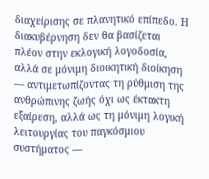διαχείρισης σε πλανητικό επίπεδο. Η διακυβέρνηση δεν θα βασίζεται πλέον στην εκλογική λογοδοσία, αλλά σε μόνιμη διοικητική διοίκηση — αντιμετωπίζοντας τη ρύθμιση της ανθρώπινης ζωής όχι ως έκτακτη εξαίρεση, αλλά ως τη μόνιμη λογική λειτουργίας του παγκόσμιου συστήματος —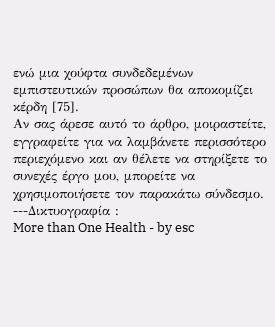ενώ μια χούφτα συνδεδεμένων εμπιστευτικών προσώπων θα αποκομίζει κέρδη [75].
Αν σας άρεσε αυτό το άρθρο, μοιραστείτε, εγγραφείτε για να λαμβάνετε περισσότερο περιεχόμενο και αν θέλετε να στηρίξετε το συνεχές έργο μου, μπορείτε να χρησιμοποιήσετε τον παρακάτω σύνδεσμο.
---Δικτυογραφία :
More than One Health - by esc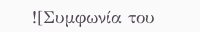![Συμφωνία του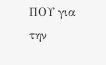ΠΟΥ για την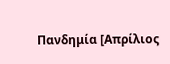Πανδημία [Απρίλιος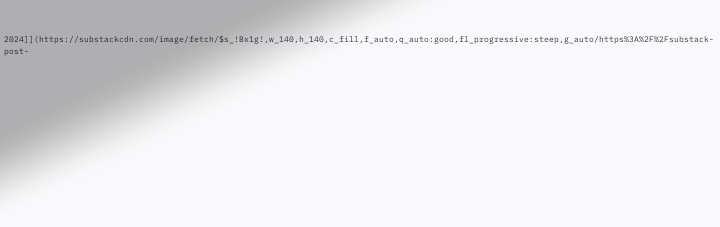2024]](https://substackcdn.com/image/fetch/$s_!Bx1g!,w_140,h_140,c_fill,f_auto,q_auto:good,fl_progressive:steep,g_auto/https%3A%2F%2Fsubstack-post-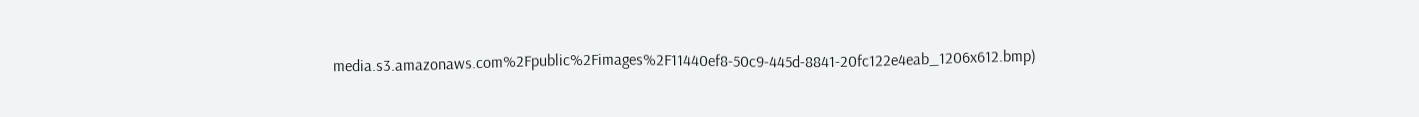media.s3.amazonaws.com%2Fpublic%2Fimages%2F11440ef8-50c9-445d-8841-20fc122e4eab_1206x612.bmp)